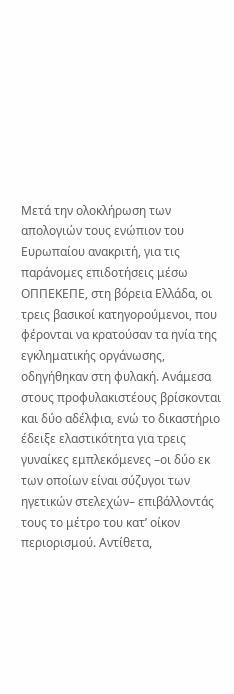Μετά την ολοκλήρωση των απολογιών τους ενώπιον του Ευρωπαίου ανακριτή, για τις παράνομες επιδοτήσεις μέσω ΟΠΠΕΚΕΠΕ, στη βόρεια Ελλάδα, οι τρεις βασικοί κατηγορούμενοι, που φέρονται να κρατούσαν τα ηνία της εγκληματικής οργάνωσης, οδηγήθηκαν στη φυλακή. Ανάμεσα στους προφυλακιστέους βρίσκονται και δύο αδέλφια, ενώ το δικαστήριο έδειξε ελαστικότητα για τρεις γυναίκες εμπλεκόμενες –οι δύο εκ των οποίων είναι σύζυγοι των ηγετικών στελεχών– επιβάλλοντάς τους το μέτρο του κατ’ οίκον περιορισμού. Αντίθετα,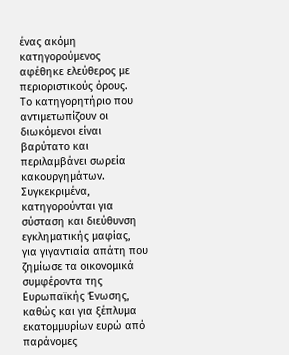ένας ακόμη κατηγορούμενος αφέθηκε ελεύθερος με περιοριστικούς όρους.
Το κατηγορητήριο που αντιμετωπίζουν οι διωκόμενοι είναι βαρύτατο και περιλαμβάνει σωρεία κακουργημάτων. Συγκεκριμένα, κατηγορούνται για σύσταση και διεύθυνση εγκληματικής μαφίας, για γιγαντιαία απάτη που ζημίωσε τα οικονομικά συμφέροντα της Ευρωπαϊκής Ένωσης, καθώς και για ξέπλυμα εκατομμυρίων ευρώ από παράνομες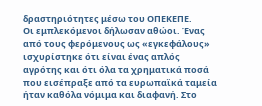δραστηριότητες μέσω του ΟΠΕΚΕΠΕ.
Οι εμπλεκόμενοι δήλωσαν αθώοι. Ένας από τους φερόμενους ως «εγκεφάλους» ισχυρίστηκε ότι είναι ένας απλός αγρότης και ότι όλα τα χρηματικά ποσά που εισέπραξε από τα ευρωπαϊκά ταμεία ήταν καθόλα νόμιμα και διαφανή. Στο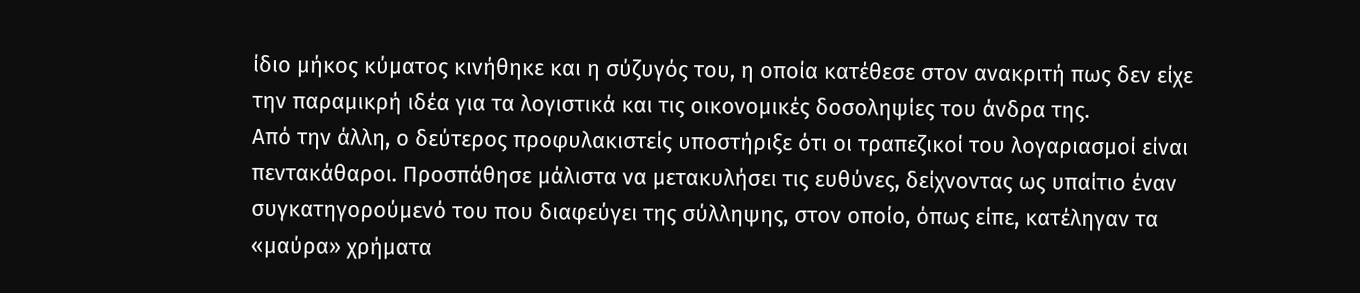ίδιο μήκος κύματος κινήθηκε και η σύζυγός του, η οποία κατέθεσε στον ανακριτή πως δεν είχε την παραμικρή ιδέα για τα λογιστικά και τις οικονομικές δοσοληψίες του άνδρα της.
Από την άλλη, ο δεύτερος προφυλακιστείς υποστήριξε ότι οι τραπεζικοί του λογαριασμοί είναι πεντακάθαροι. Προσπάθησε μάλιστα να μετακυλήσει τις ευθύνες, δείχνοντας ως υπαίτιο έναν συγκατηγορούμενό του που διαφεύγει της σύλληψης, στον οποίο, όπως είπε, κατέληγαν τα «μαύρα» χρήματα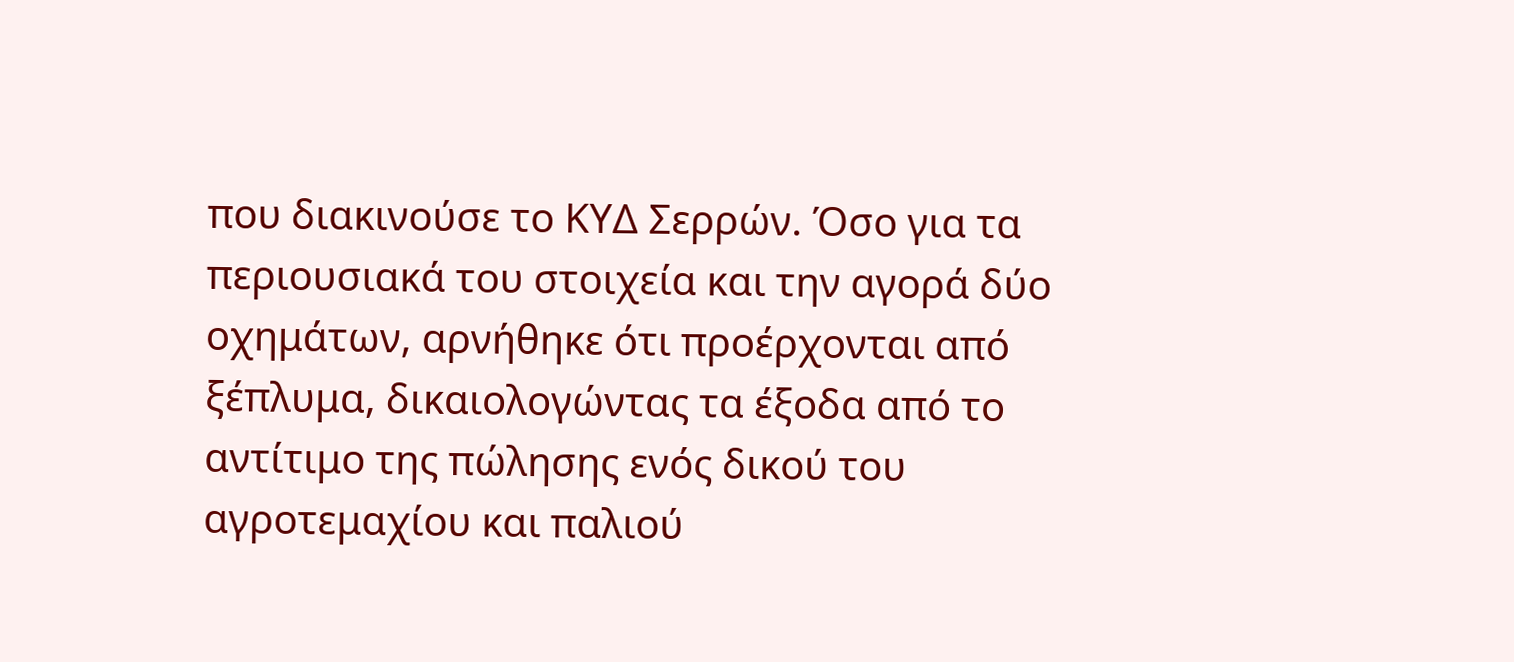που διακινούσε το ΚΥΔ Σερρών. Όσο για τα περιουσιακά του στοιχεία και την αγορά δύο οχημάτων, αρνήθηκε ότι προέρχονται από ξέπλυμα, δικαιολογώντας τα έξοδα από το αντίτιμο της πώλησης ενός δικού του αγροτεμαχίου και παλιού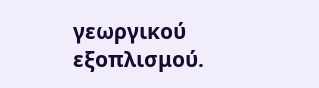γεωργικού εξοπλισμού.